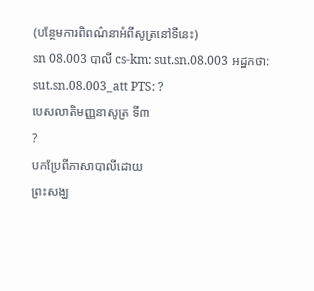(បន្ថែមការពិពណ៌នាអំពីសូត្រនៅទីនេះ)
sn 08.003 បាលី cs-km: sut.sn.08.003 អដ្ឋកថា: sut.sn.08.003_att PTS: ?
បេសលាតិមញ្ញនាសូត្រ ទី៣
?
បកប្រែពីភាសាបាលីដោយ
ព្រះសង្ឃ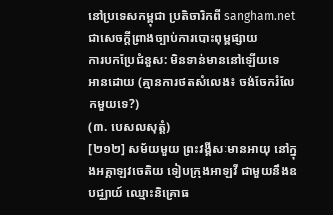នៅប្រទេសកម្ពុជា ប្រតិចារិកពី sangham.net ជាសេចក្តីព្រាងច្បាប់ការបោះពុម្ពផ្សាយ
ការបកប្រែជំនួស: មិនទាន់មាននៅឡើយទេ
អានដោយ (គ្មានការថតសំលេង៖ ចង់ចែករំលែកមួយទេ?)
(៣. បេសលសុត្តំ)
[២១២] សម័យមួយ ព្រះវង្គីសៈមានអាយុ នៅក្នុងអគ្គាឡវចេតិយ ទៀបក្រុងអាឡវី ជាមួយនឹងឧបជ្ឈាយ៍ ឈ្មោះនិគ្រោធ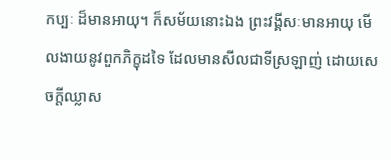កប្បៈ ដ៏មានអាយុ។ ក៏សម័យនោះឯង ព្រះវង្គីសៈមានអាយុ មើលងាយនូវពួកភិក្ខុដទៃ ដែលមានសីលជាទីស្រឡាញ់ ដោយសេចក្តីឈ្លាស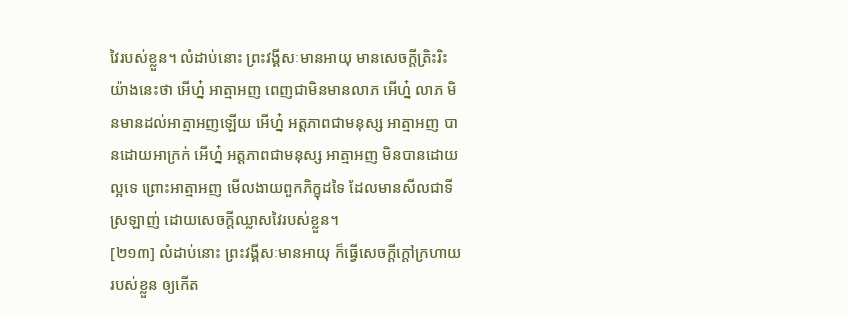វៃរបស់ខ្លួន។ លំដាប់នោះ ព្រះវង្គីសៈមានអាយុ មានសេចក្តីត្រិះរិះ យ៉ាងនេះថា អើហ្ន៎ អាត្មាអញ ពេញជាមិនមានលាភ អើហ្ន៎ លាភ មិនមានដល់អាត្មាអញឡើយ អើហ្ន៎ អត្តភាពជាមនុស្ស អាត្មាអញ បានដោយអាក្រក់ អើហ្ន៎ អត្តភាពជាមនុស្ស អាត្មាអញ មិនបានដោយល្អទេ ព្រោះអាត្មាអញ មើលងាយពួកភិក្ខុដទៃ ដែលមានសីលជាទីស្រឡាញ់ ដោយសេចក្តីឈ្លាសវៃរបស់ខ្លួន។
[២១៣] លំដាប់នោះ ព្រះវង្គីសៈមានអាយុ ក៏ធ្វើសេចក្តីក្តៅក្រហាយរបស់ខ្លួន ឲ្យកើត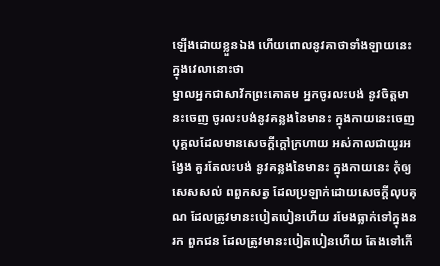ឡើងដោយខ្លួនឯង ហើយពោលនូវគាថាទាំងឡាយនេះ ក្នុងវេលានោះថា
ម្នាលអ្នកជាសាវ័កព្រះគោតម អ្នកចូរលះបង់ នូវចិត្តមានះចេញ ចូរលះបង់នូវគន្លងនៃមានះ ក្នុងកាយនេះចេញ បុគ្គលដែលមានសេចក្តីក្តៅក្រហាយ អស់កាលជាយូរអង្វែង គួរតែលះបង់ នូវគន្លងនៃមានះ ក្នុងកាយនេះ កុំឲ្យសេសសល់ ពពួកសត្វ ដែលប្រឡាក់ដោយសេចក្តីលុបគុណ ដែលត្រូវមានះបៀតបៀនហើយ រមែងធ្លាក់ទៅក្នុងនរក ពួកជន ដែលត្រូវមានះបៀតបៀនហើយ តែងទៅកើ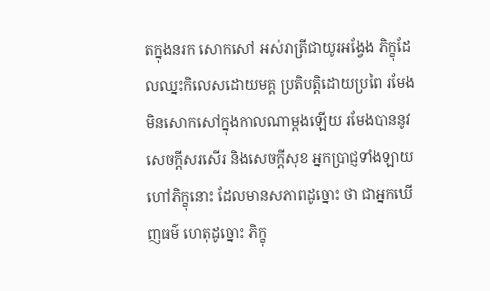តក្នុងនរក សោកសៅ អស់រាត្រីជាយូរអង្វែង ភិក្ខុដែលឈ្នះកិលេសដោយមគ្គ ប្រតិបត្តិដោយប្រពៃ រមែងមិនសោកសៅក្នុងកាលណាម្តងឡើយ រមែងបាននូវសេចក្តីសរសើរ និងសេចក្តីសុខ អ្នកប្រាជ្ញទាំងឡាយហៅភិក្ខុនោះ ដែលមានសភាពដូច្នោះ ថា ជាអ្នកឃើញធម៌ ហេតុដូច្នោះ ភិក្ខុ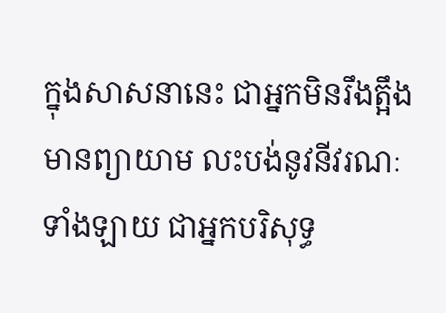ក្នុងសាសនានេះ ជាអ្នកមិនរឹងត្អឹង មានព្យាយាម លះបង់នូវនីវរណៈទាំងឡាយ ជាអ្នកបរិសុទ្ធ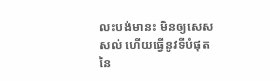លះបង់មានះ មិនឲ្យសេសសល់ ហើយធ្វើនូវទីបំផុត នៃ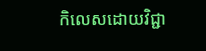កិលេសដោយវិជ្ជា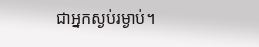ជាអ្នកស្ងប់រម្ងាប់។